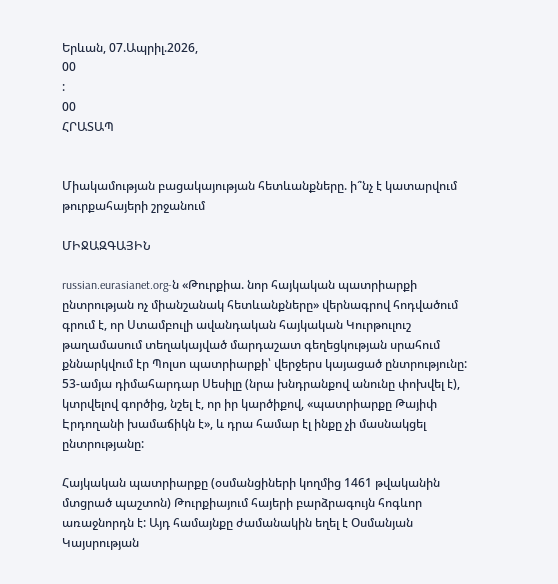Երևան, 07.Ապրիլ.2026,
00
:
00
ՀՐԱՏԱՊ


Միակամության բացակայության հետևանքները. ի՞նչ է կատարվում թուրքահայերի շրջանում

ՄԻՋԱԶԳԱՅԻՆ

russian.eurasianet.org-ն «Թուրքիա. նոր հայկական պատրիարքի ընտրության ոչ միանշանակ հետևանքները» վերնագրով հոդվածում գրում է, որ Ստամբուլի ավանդական հայկական Կուրթուլուշ թաղամասում տեղակայված մարդաշատ գեղեցկության սրահում քննարկվում էր Պոլսո պատրիարքի՝ վերջերս կայացած ընտրությունը: 53-ամյա դիմահարդար Սեսիլը (նրա խնդրանքով անունը փոխվել է), կտրվելով գործից, նշել է, որ իր կարծիքով, «պատրիարքը Թայիփ Էրդողանի խամաճիկն է», և դրա համար էլ ինքը չի մասնակցել ընտրությանը:

Հայկական պատրիարքը (օսմանցիների կողմից 1461 թվականին մտցրած պաշտոն) Թուրքիայում հայերի բարձրագույն հոգևոր առաջնորդն է: Այդ համայնքը ժամանակին եղել է Օսմանյան Կայսրության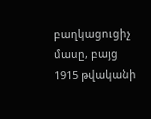բաղկացուցիչ մասը, բայց 1915 թվականի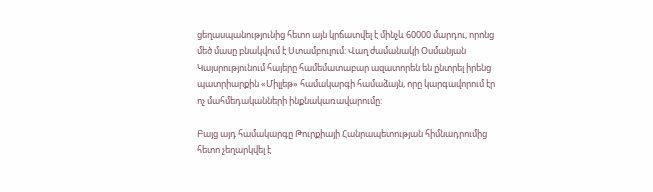ցեղասպանությունից հետո այն կրճատվել է մինչև 60000 մարդու, որոնց մեծ մասը բնակվում է Ստամբուլում: Վաղ ժամանակի Օսմանյան Կայսրությունում հայերը համեմատաբար ազատորեն են ընտրել իրենց պատրիարքին «Միլլեթ» համակարգի համաձայն, որը կարգավորում էր ոչ մահմեդականների ինքնակառավարումը:

Բայց այդ համակարգը Թուրքիայի Հանրապետության հիմնադրումից հետո չեղարկվել է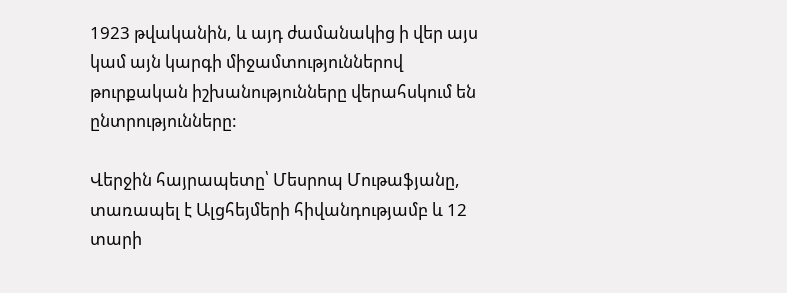1923 թվականին, և այդ ժամանակից ի վեր այս կամ այն կարգի միջամտություններով թուրքական իշխանությունները վերահսկում են ընտրությունները:

Վերջին հայրապետը՝ Մեսրոպ Մութաֆյանը, տառապել է Ալցհեյմերի հիվանդությամբ և 12 տարի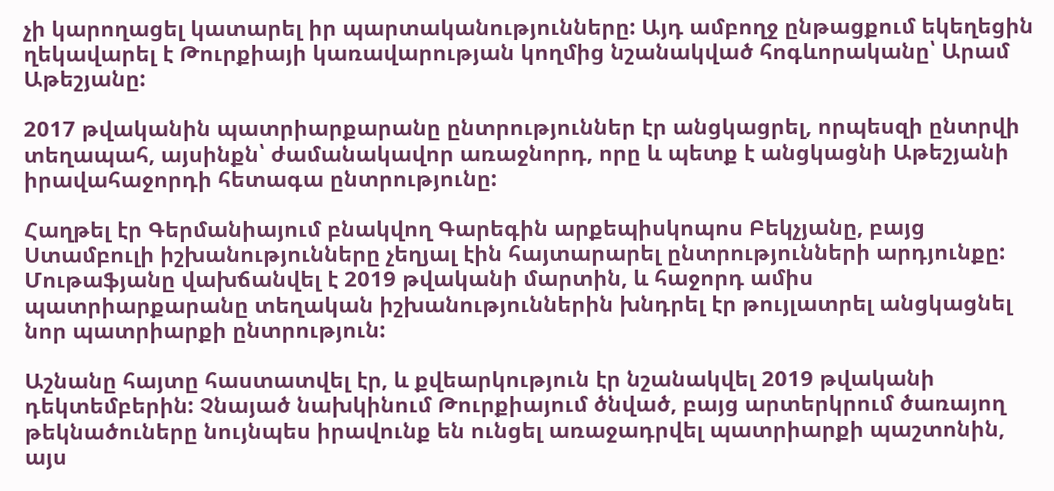չի կարողացել կատարել իր պարտականությունները: Այդ ամբողջ ընթացքում եկեղեցին ղեկավարել է Թուրքիայի կառավարության կողմից նշանակված հոգևորականը՝ Արամ Աթեշյանը:

2017 թվականին պատրիարքարանը ընտրություններ էր անցկացրել, որպեսզի ընտրվի տեղապահ, այսինքն՝ ժամանակավոր առաջնորդ, որը և պետք է անցկացնի Աթեշյանի իրավահաջորդի հետագա ընտրությունը:

Հաղթել էր Գերմանիայում բնակվող Գարեգին արքեպիսկոպոս Բեկչյանը, բայց Ստամբուլի իշխանությունները չեղյալ էին հայտարարել ընտրությունների արդյունքը: Մութաֆյանը վախճանվել է 2019 թվականի մարտին, և հաջորդ ամիս պատրիարքարանը տեղական իշխանություններին խնդրել էր թույլատրել անցկացնել նոր պատրիարքի ընտրություն:

Աշնանը հայտը հաստատվել էր, և քվեարկություն էր նշանակվել 2019 թվականի դեկտեմբերին: Չնայած նախկինում Թուրքիայում ծնված, բայց արտերկրում ծառայող թեկնածուները նույնպես իրավունք են ունցել առաջադրվել պատրիարքի պաշտոնին, այս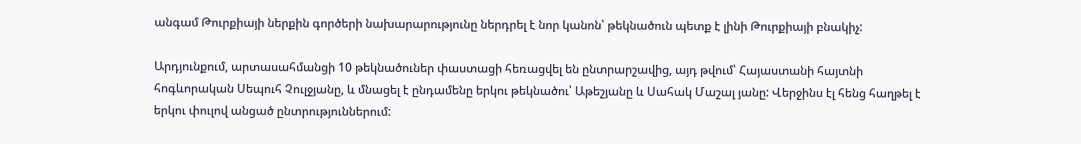անգամ Թուրքիայի ներքին գործերի նախարարությունը ներդրել է նոր կանոն՝ թեկնածուն պետք է լինի Թուրքիայի բնակիչ:

Արդյունքում, արտասահմանցի 10 թեկնածուներ փաստացի հեռացվել են ընտրարշավից, այդ թվում՝ Հայաստանի հայտնի հոգևորական Սեպուհ Չուլջյանը, և մնացել է ընդամենը երկու թեկնածու՝ Աթեշյանը և Սահակ Մաշալ յանը: Վերջինս էլ հենց հաղթել է երկու փուլով անցած ընտրություններում: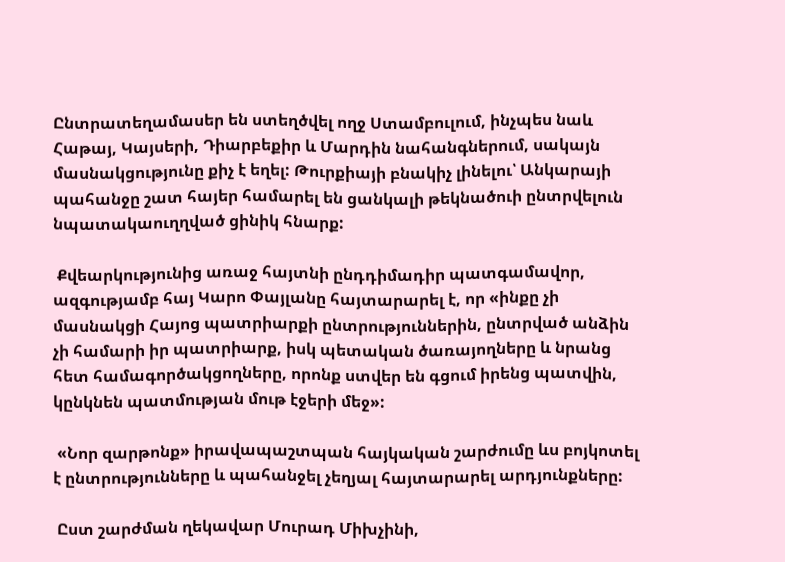Ընտրատեղամասեր են ստեղծվել ողջ Ստամբուլում, ինչպես նաև Հաթայ, Կայսերի, Դիարբեքիր և Մարդին նահանգներում, սակայն մասնակցությունը քիչ է եղել: Թուրքիայի բնակիչ լինելու՝ Անկարայի պահանջը շատ հայեր համարել են ցանկալի թեկնածուի ընտրվելուն նպատակաուղղված ցինիկ հնարք:

 Քվեարկությունից առաջ հայտնի ընդդիմադիր պատգամավոր, ազգությամբ հայ Կարո Փայլանը հայտարարել է, որ «ինքը չի մասնակցի Հայոց պատրիարքի ընտրություններին, ընտրված անձին չի համարի իր պատրիարք, իսկ պետական ծառայողները և նրանց հետ համագործակցողները, որոնք ստվեր են գցում իրենց պատվին, կընկնեն պատմության մութ էջերի մեջ»:

 «Նոր զարթոնք» իրավապաշտպան հայկական շարժումը ևս բոյկոտել է ընտրությունները և պահանջել չեղյալ հայտարարել արդյունքները:

 Ըստ շարժման ղեկավար Մուրադ Միխչինի,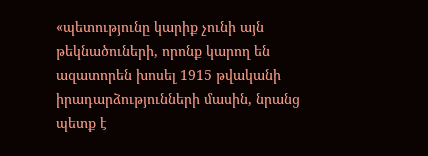«պետությունը կարիք չունի այն թեկնածուների, որոնք կարող են ազատորեն խոսել 1915 թվականի իրադարձությունների մասին, նրանց պետք է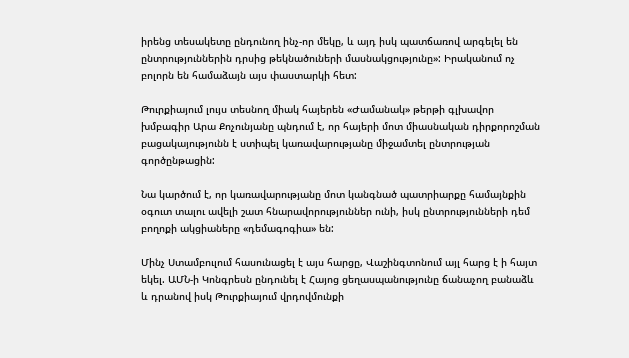իրենց տեսակետը ընդունող ինչ-որ մեկը, և այդ իսկ պատճառով արգելել են ընտրություններին դրսից թեկնածուների մասնակցությունը»: Իրականում ոչ բոլորն են համաձայն այս փաստարկի հետ:

Թուրքիայում լույս տեսնող միակ հայերեն «Ժամանակ» թերթի գլխավոր խմբագիր Արա Քոչունյանը պնդում է, որ հայերի մոտ միասնական դիրքորոշման բացակայությունն է ստիպել կառավարությանը միջամտել ընտրության գործընթացին:

Նա կարծում է, որ կառավարությանը մոտ կանգնած պատրիարքը համայնքին օգուտ տալու ավելի շատ հնարավորություններ ունի, իսկ ընտրությունների դեմ բողոքի ակցիաները «դեմագոգիա» են:

Մինչ Ստամբուլում հասունացել է այս հարցը, Վաշինգտոնում այլ հարց է ի հայտ եկել. ԱՄՆ-ի Կոնգրեսն ընդունել է Հայոց ցեղասպանությունը ճանաչող բանաձև և դրանով իսկ Թուրքիայում վրդովմունքի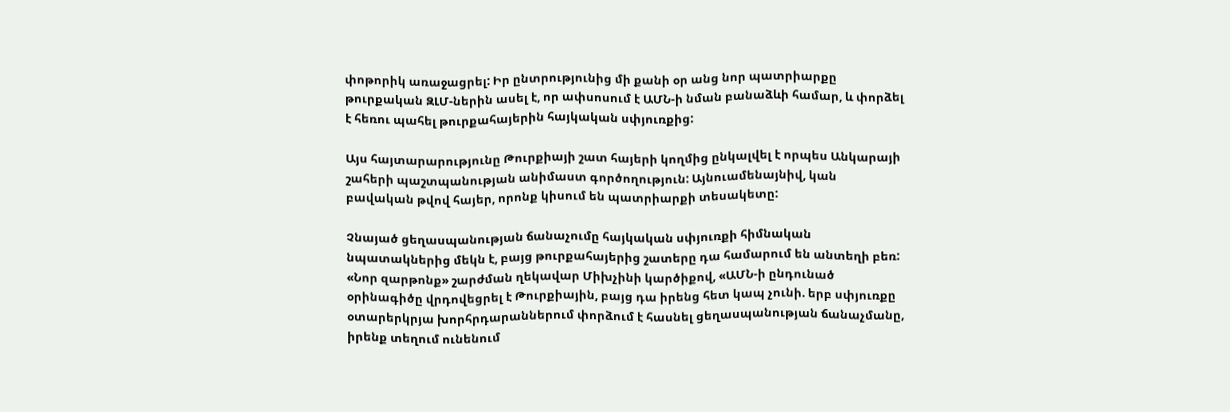փոթորիկ առաջացրել: Իր ընտրությունից մի քանի օր անց նոր պատրիարքը թուրքական ԶԼՄ-ներին ասել է, որ ափսոսում է ԱՄՆ-ի նման բանաձևի համար, և փորձել է հեռու պահել թուրքահայերին հայկական սփյուռքից:

Այս հայտարարությունը Թուրքիայի շատ հայերի կողմից ընկալվել է որպես Անկարայի շահերի պաշտպանության անիմաստ գործողություն: Այնուամենայնիվ, կան բավական թվով հայեր, որոնք կիսում են պատրիարքի տեսակետը:

Չնայած ցեղասպանության ճանաչումը հայկական սփյուռքի հիմնական նպատակներից մեկն է, բայց թուրքահայերից շատերը դա համարում են անտեղի բեռ: «Նոր զարթոնք» շարժման ղեկավար Միխչինի կարծիքով, «ԱՄՆ-ի ընդունած օրինագիծը վրդովեցրել է Թուրքիային, բայց դա իրենց հետ կապ չունի. երբ սփյուռքը օտարերկրյա խորհրդարաններում փորձում է հասնել ցեղասպանության ճանաչմանը, իրենք տեղում ունենում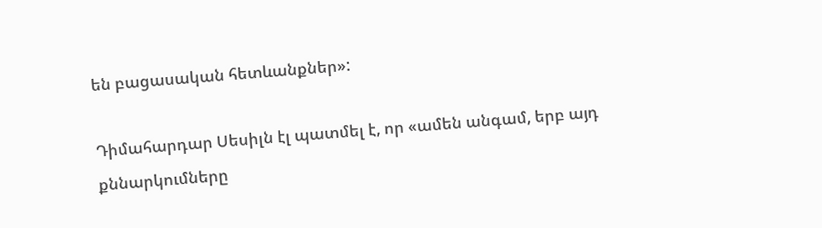են բացասական հետևանքներ»:

Դիմահարդար Սեսիլն էլ պատմել է, որ «ամեն անգամ, երբ այդ քննարկումները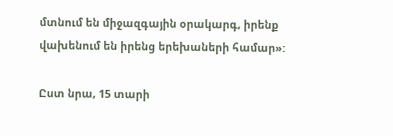մտնում են միջազգային օրակարգ, իրենք վախենում են իրենց երեխաների համար»:

Ըստ նրա, 15 տարի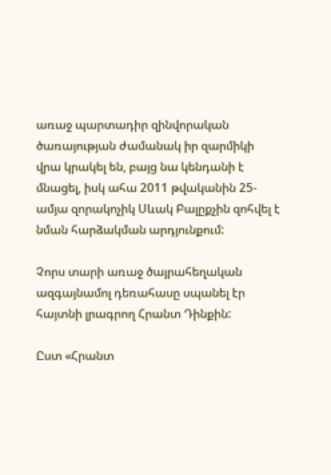առաջ պարտադիր զինվորական ծառայության ժամանակ իր զարմիկի վրա կրակել են, բայց նա կենդանի է մնացել, իսկ ահա 2011 թվականին 25-ամյա զորակոչիկ Սևակ Բալըքչին զոհվել է նման հարձակման արդյունքում:

Չորս տարի առաջ ծայրահեղական ազգայնամոլ դեռահասը սպանել էր հայտնի լրագրող Հրանտ Դինքին:

Ըստ «Հրանտ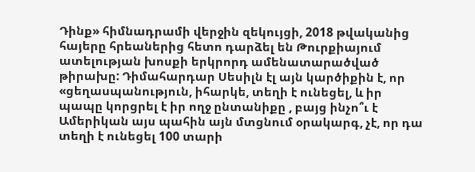Դինք» հիմնադրամի վերջին զեկույցի, 2018 թվականից հայերը հրեաներից հետո դարձել են Թուրքիայում ատելության խոսքի երկրորդ ամենատարածված թիրախը: Դիմահարդար Սեսիլն էլ այն կարծիքին է, որ «ցեղասպանություն, իհարկե, տեղի է ունեցել, և իր պապը կորցրել է իր ողջ ընտանիքը , բայց ինչո՞ւ է Ամերիկան այս պահին այն մտցնում օրակարգ, չէ, որ դա տեղի է ունեցել 100 տարի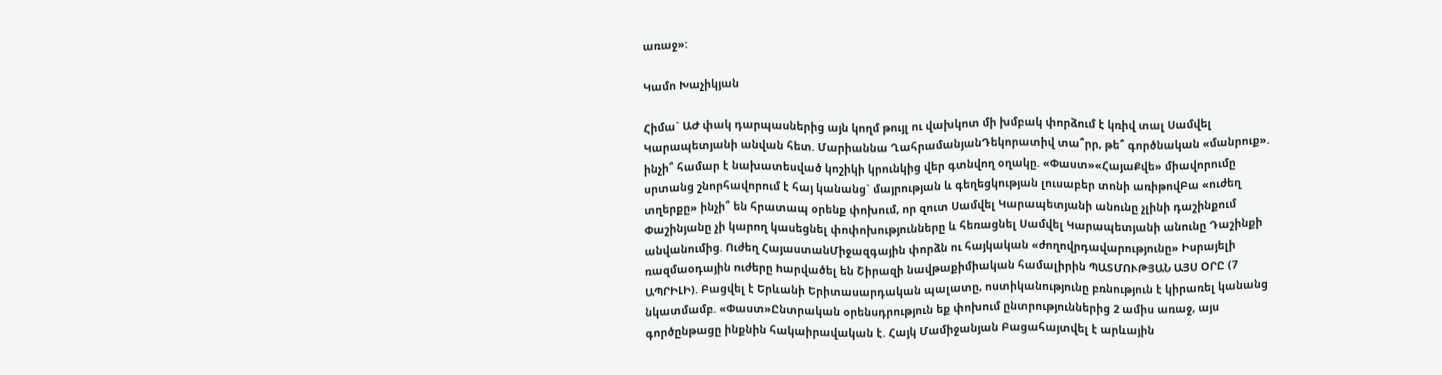առաջ»:

Կամո Խաչիկյան

Հիմա` ԱԺ փակ դարպասներից այն կողմ թույլ ու վախկոտ մի խմբակ փորձում է կռիվ տալ Սամվել Կարապետյանի անվան հետ. Մարիաննա ՂահրամանյանԴեկորատիվ տա՞րր, թե՞ գործնական «մանրուք». ինչի՞ համար է նախատեսված կոշիկի կրունկից վեր գտնվող օղակը. «Փաստ»«ՀայաՔվե» միավորումը սրտանց շնորհավորում է հայ կանանց` մայրության և գեղեցկության լուսաբեր տոնի առիթովԲա «ուժեղ տղերքը» ինչի՞ են հրատապ օրենք փոխում, որ զուտ Սամվել Կարապետյանի անունը չլինի դաշինքում Փաշինյանը չի կարող կասեցնել փոփոխությունները և հեռացնել Սամվել Կարապետյանի անունը Դաշինքի անվանումից. Ուժեղ ՀայաստանՄիջազգային փորձն ու հայկական «ժողովրդավարությունը» Իսրայելի ռազմաoդային nւժերը hարվածել են Շիրազի նավթաքիմիական համալիրին ՊԱՏՄՈՒԹՅԱՆ ԱՅՍ ՕՐԸ (7 ԱՊՐԻԼԻ). Բացվել է Երևանի Երիտասարդական պալատը, ոստիկանությունը բռնություն է կիրառել կանանց նկատմամբ. «Փաստ»Ընտրական օրենսդրություն եք փոխում ընտրություններից 2 ամիս առաջ, այս գործընթացը ինքնին հակաիրավական է. Հայկ Մամիջանյան Բացահայտվել է արևային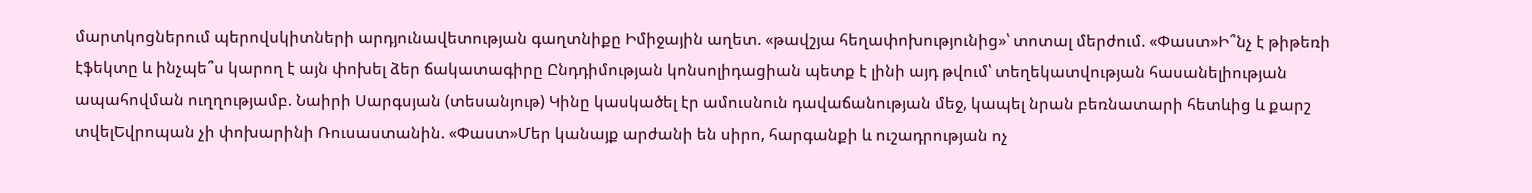մարտկոցներում պերովսկիտների արդյունավետության գաղտնիքը Իմիջային աղետ. «թավշյա հեղափոխությունից»՝ տոտալ մերժում. «Փաստ»Ի՞նչ է թիթեռի էֆեկտը և ինչպե՞ս կարող է այն փոխել ձեր ճակատագիրը Ընդդիմության կոնսոլիդացիան պետք է լինի այդ թվում՝ տեղեկատվության հասանելիության ապահովման ուղղությամբ. Նաիրի Սարգսյան (տեսանյութ) Կինը կասկածել էր ամուսնուն դավաճանության մեջ, կապել նրան բեռնատարի հետևից և քարշ տվելԵվրոպան չի փոխարինի Ռուսաստանին. «Փաստ»Մեր կանայք արժանի են սիրո, հարգանքի և ուշադրության ոչ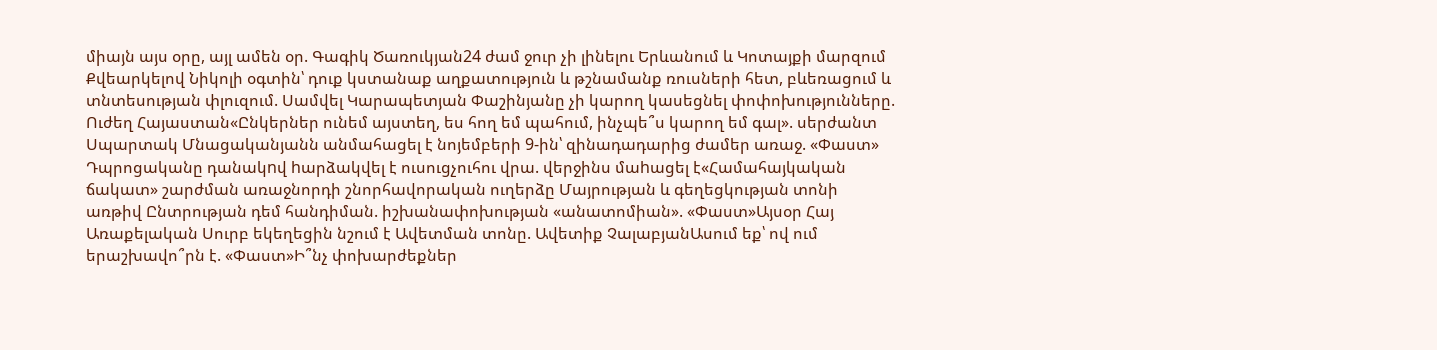միայն այս օրը, այլ ամեն օր. Գագիկ Ծառուկյան24 ժամ ջուր չի լինելու Երևանում և Կոտայքի մարզում Քվեարկելով Նիկոլի օգտին՝ դուք կստանաք աղքատություն և թշնամանք ռուսների հետ, բևեռացում և տնտեսության փլուզում. Սամվել Կարապետյան Փաշինյանը չի կարող կասեցնել փոփոխությունները. Ուժեղ Հայաստան«Ընկերներ ունեմ այստեղ, ես հող եմ պահում, ինչպե՞ս կարող եմ գալ». սերժանտ Սպարտակ Մնացականյանն անմահացել է նոյեմբերի 9-ին՝ զինադադարից ժամեր առաջ. «Փաստ» Դպրոցականը դանակnվ hարձակվել է ուսուցչուհու վրա. վերջինս մաhացել է«Համահայկական ճակատ» շարժման առաջնորդի շնորհավորական ուղերձը Մայրության և գեղեցկության տոնի առթիվ Ընտրության դեմ հանդիման. իշխանափոխության «անատոմիան». «Փաստ»Այսօր Հայ Առաքելական Սուրբ եկեղեցին նշում է Ավետման տոնը. Ավետիք ՉալաբյանԱսում եք՝ ով ում երաշխավո՞րն է. «Փաստ»Ի՞նչ փոխարժեքներ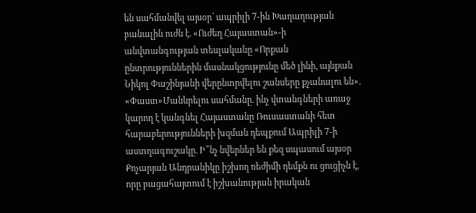են սահմանվել այսօր՝ ապրիլի 7-ին Խաղաղության բանալին ուժն է. «Ուժեղ Հայաստան»-ի անվտանգության տեսլականը «Որքան ընտրություններին մասնակցությունը մեծ լինի, այնքան Նիկոլ Փաշինյանի վերընտրվելու շանսերը քչանալու են». «Փաստ»Մանևրելու սահմանը. ինչ վտանգների առաջ կարող է կանգնել Հայաստանը Ռուսաստանի հետ հարաբերությունների խզման դեպքում Ապրիլի 7-ի աստղագուշակը. Ի՞նչ նվերներ են քեզ սպասում այսօր Քոչարյան Անդրանիկը իշխող ռեժիմի դեմքն ու ցուցիչն է, որը բացահայտում է իշխանության իրական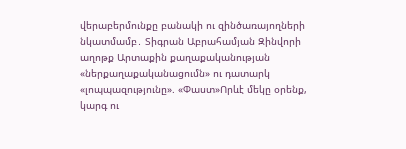վերաբերմունքը բանակի ու զինծառայողների նկատմամբ․ Տիգրան Աբրահամյան Զինվորի աղոթք Արտաքին քաղաքականության «ներքաղաքականացումն» ու դատարկ «լոպպազությունը». «Փաստ»Որևէ մեկը օրենք, կարգ ու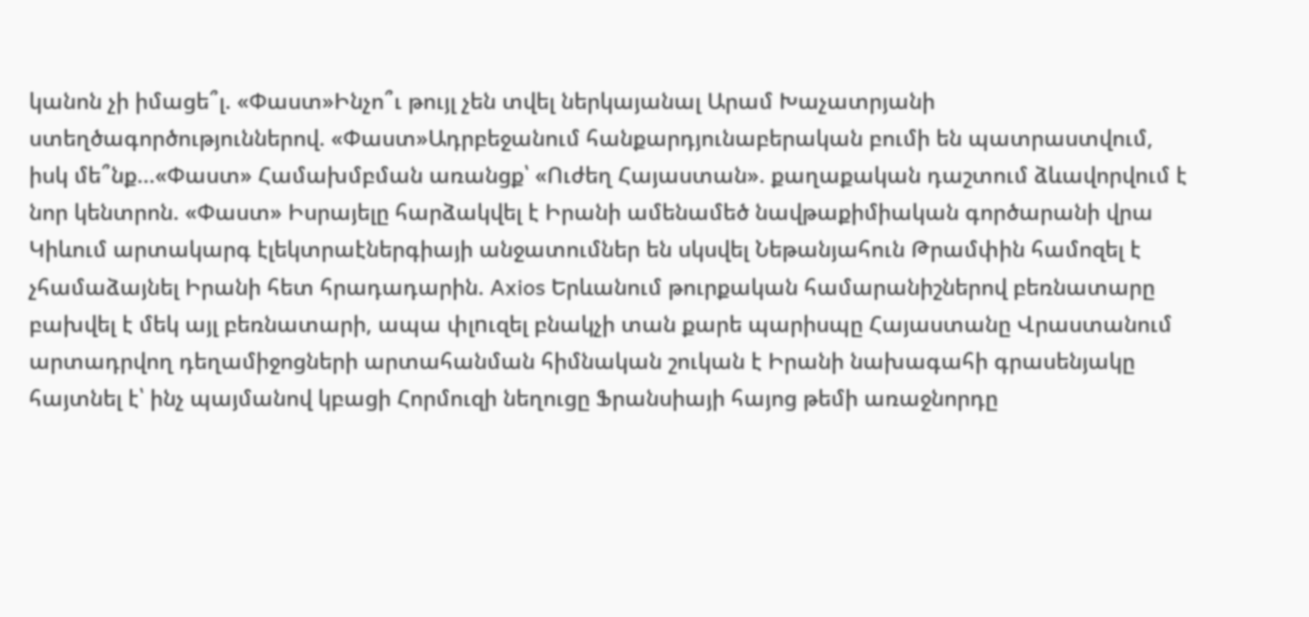կանոն չի իմացե՞լ. «Փաստ»Ինչո՞ւ թույլ չեն տվել ներկայանալ Արամ Խաչատրյանի ստեղծագործություններով. «Փաստ»Ադրբեջանում հանքարդյունաբերական բումի են պատրաստվում, իսկ մե՞նք...«Փաստ» Համախմբման առանցք՝ «Ուժեղ Հայաստան». քաղաքական դաշտում ձևավորվում է նոր կենտրոն. «Փաստ» Իսրայելը հարձակվել է Իրանի ամենամեծ նավթաքիմիական գործարանի վրա Կիևում արտակարգ էլեկտրաէներգիայի անջատումներ են սկսվել Նեթանյահուն Թրամփին համոզել է չհամաձայնել Իրանի հետ հրադադարին. Axios Երևանում թուրքական համարանիշներով բեռնատարը բախվել է մեկ այլ բեռնատարի, ապա փլnւզել բնակչի տան քարե պարիսպը Հայաստանը Վրաստանում արտադրվող դեղամիջոցների արտահանման հիմնական շուկան է Իրանի նախագահի գրասենյակը հայտնել է՝ ինչ պայմանով կբացի Հորմուզի նեղուցը Ֆրանսիայի հայոց թեմի առաջնորդը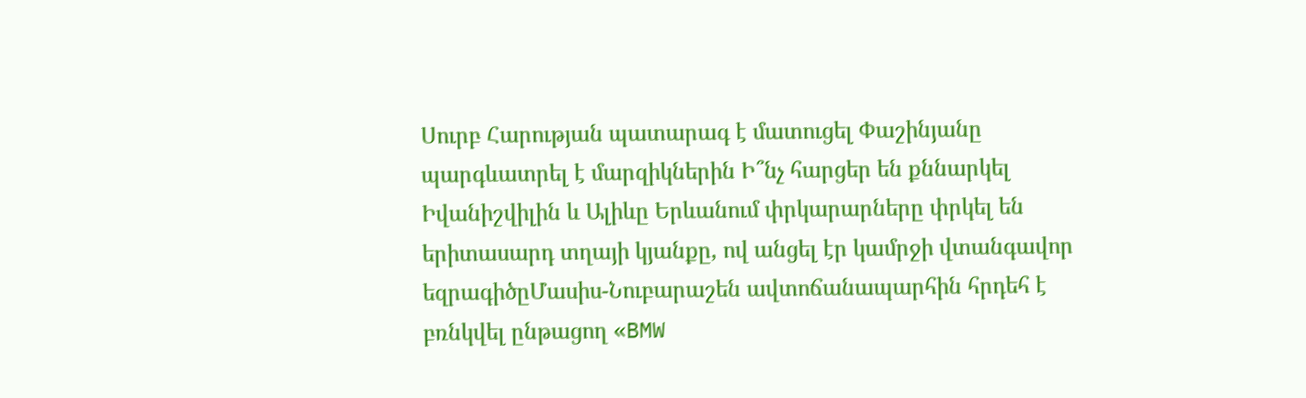Սուրբ Հարության պատարագ է մատուցել Փաշինյանը պարգևատրել է մարզիկներին Ի՞նչ հարցեր են քննարկել Իվանիշվիլին և Ալիևը Երևանում փրկարարները փրկել են երիտասարդ տղայի կյանքը, ով անցել էր կամրջի վտանգավոր եզրագիծըՄասիս-Նուբարաշեն ավտոճանապարհին հրդեհ է բռնկվել ընթացող «BMW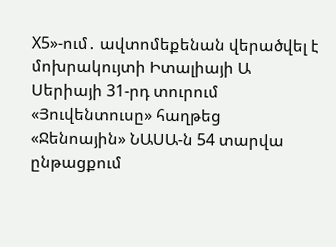X5»-ում․ ավտոմեքենան վերածվել է մոխրակույտի Իտալիայի Ա Սերիայի 31-րդ տուրում «Յուվենտուսը» հաղթեց «Ջենոային» ՆԱՍԱ-ն 54 տարվա ընթացքում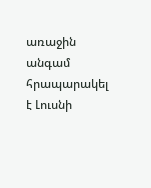առաջին անգամ հրապարակել է Լուսնի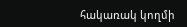հակառակ կողմի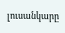լուսանկարը